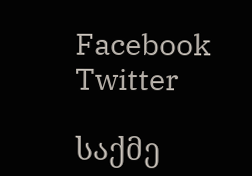Facebook Twitter

საქმე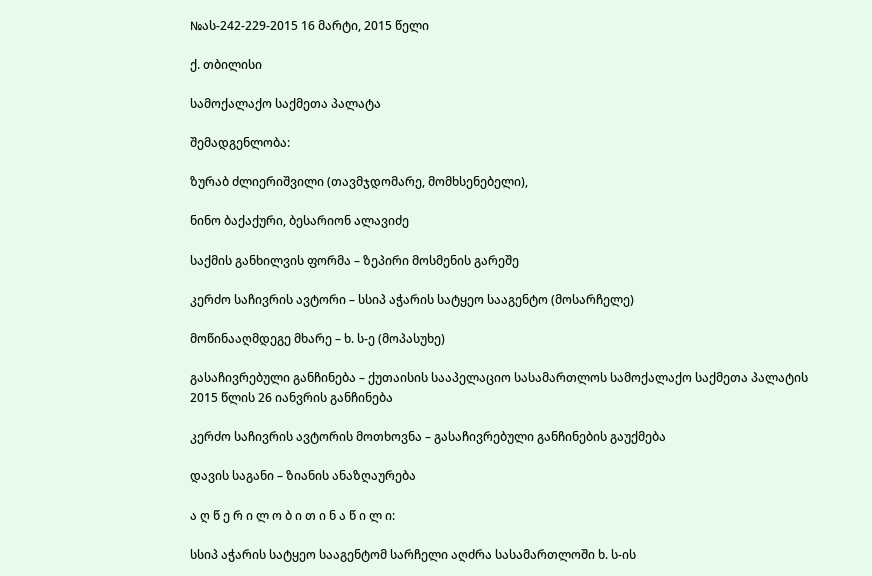№ას-242-229-2015 16 მარტი, 2015 წელი

ქ. თბილისი

სამოქალაქო საქმეთა პალატა

შემადგენლობა:

ზურაბ ძლიერიშვილი (თავმჯდომარე, მომხსენებელი),

ნინო ბაქაქური, ბესარიონ ალავიძე

საქმის განხილვის ფორმა – ზეპირი მოსმენის გარეშე

კერძო საჩივრის ავტორი – სსიპ აჭარის სატყეო სააგენტო (მოსარჩელე)

მოწინააღმდეგე მხარე – ხ. ს-ე (მოპასუხე)

გასაჩივრებული განჩინება – ქუთაისის სააპელაციო სასამართლოს სამოქალაქო საქმეთა პალატის 2015 წლის 26 იანვრის განჩინება

კერძო საჩივრის ავტორის მოთხოვნა – გასაჩივრებული განჩინების გაუქმება

დავის საგანი – ზიანის ანაზღაურება

ა ღ წ ე რ ი ლ ო ბ ი თ ი ნ ა წ ი ლ ი:

სსიპ აჭარის სატყეო სააგენტომ სარჩელი აღძრა სასამართლოში ხ. ს-ის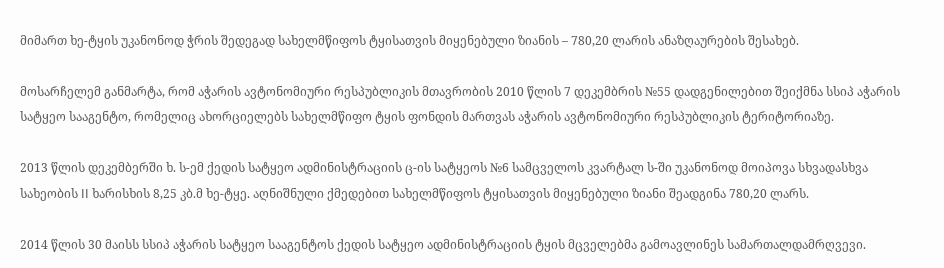მიმართ ხე-ტყის უკანონოდ ჭრის შედეგად სახელმწიფოს ტყისათვის მიყენებული ზიანის – 780,20 ლარის ანაზღაურების შესახებ.

მოსარჩელემ განმარტა, რომ აჭარის ავტონომიური რესპუბლიკის მთავრობის 2010 წლის 7 დეკემბრის №55 დადგენილებით შეიქმნა სსიპ აჭარის სატყეო სააგენტო, რომელიც ახორციელებს სახელმწიფო ტყის ფონდის მართვას აჭარის ავტონომიური რესპუბლიკის ტერიტორიაზე.

2013 წლის დეკემბერში ხ. ს-ემ ქედის სატყეო ადმინისტრაციის ც-ის სატყეოს №6 სამცველოს კვარტალ ს-ში უკანონოდ მოიპოვა სხვადასხვა სახეობის II ხარისხის 8,25 კბ.მ ხე-ტყე. აღნიშნული ქმედებით სახელმწიფოს ტყისათვის მიყენებული ზიანი შეადგინა 780,20 ლარს.

2014 წლის 30 მაისს სსიპ აჭარის სატყეო სააგენტოს ქედის სატყეო ადმინისტრაციის ტყის მცველებმა გამოავლინეს სამართალდამრღვევი.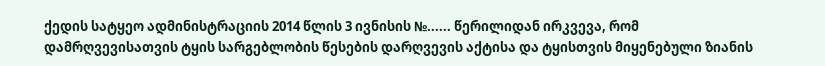ქედის სატყეო ადმინისტრაციის 2014 წლის 3 ივნისის №...... წერილიდან ირკვევა, რომ დამრღვევისათვის ტყის სარგებლობის წესების დარღვევის აქტისა და ტყისთვის მიყენებული ზიანის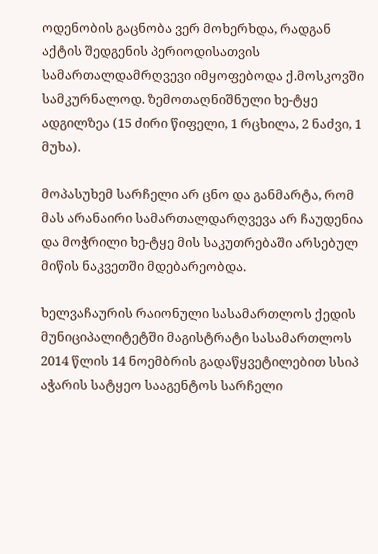ოდენობის გაცნობა ვერ მოხერხდა, რადგან აქტის შედგენის პერიოდისათვის სამართალდამრღვევი იმყოფებოდა ქ.მოსკოვში სამკურნალოდ. ზემოთაღნიშნული ხე-ტყე ადგილზეა (15 ძირი წიფელი, 1 რცხილა, 2 ნაძვი, 1 მუხა).

მოპასუხემ სარჩელი არ ცნო და განმარტა, რომ მას არანაირი სამართალდარღვევა არ ჩაუდენია და მოჭრილი ხე-ტყე მის საკუთრებაში არსებულ მიწის ნაკვეთში მდებარეობდა.

ხელვაჩაურის რაიონული სასამართლოს ქედის მუნიციპალიტეტში მაგისტრატი სასამართლოს 2014 წლის 14 ნოემბრის გადაწყვეტილებით სსიპ აჭარის სატყეო სააგენტოს სარჩელი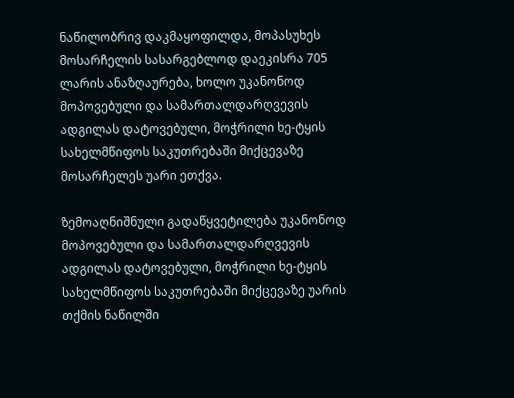ნაწილობრივ დაკმაყოფილდა, მოპასუხეს მოსარჩელის სასარგებლოდ დაეკისრა 705 ლარის ანაზღაურება, ხოლო უკანონოდ მოპოვებული და სამართალდარღვევის ადგილას დატოვებული, მოჭრილი ხე-ტყის სახელმწიფოს საკუთრებაში მიქცევაზე მოსარჩელეს უარი ეთქვა.

ზემოაღნიშნული გადაწყვეტილება უკანონოდ მოპოვებული და სამართალდარღვევის ადგილას დატოვებული, მოჭრილი ხე-ტყის სახელმწიფოს საკუთრებაში მიქცევაზე უარის თქმის ნაწილში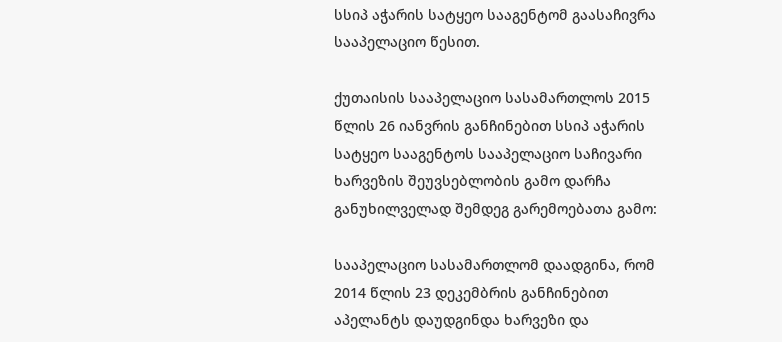სსიპ აჭარის სატყეო სააგენტომ გაასაჩივრა სააპელაციო წესით.

ქუთაისის სააპელაციო სასამართლოს 2015 წლის 26 იანვრის განჩინებით სსიპ აჭარის სატყეო სააგენტოს სააპელაციო საჩივარი ხარვეზის შეუვსებლობის გამო დარჩა განუხილველად შემდეგ გარემოებათა გამო:

სააპელაციო სასამართლომ დაადგინა, რომ 2014 წლის 23 დეკემბრის განჩინებით აპელანტს დაუდგინდა ხარვეზი და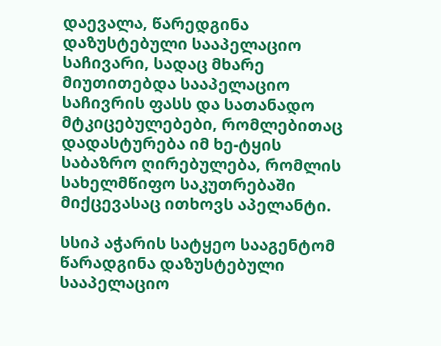დაევალა, წარედგინა დაზუსტებული სააპელაციო საჩივარი, სადაც მხარე მიუთითებდა სააპელაციო საჩივრის ფასს და სათანადო მტკიცებულებები, რომლებითაც დადასტურება იმ ხე-ტყის საბაზრო ღირებულება, რომლის სახელმწიფო საკუთრებაში მიქცევასაც ითხოვს აპელანტი.

სსიპ აჭარის სატყეო სააგენტომ წარადგინა დაზუსტებული სააპელაციო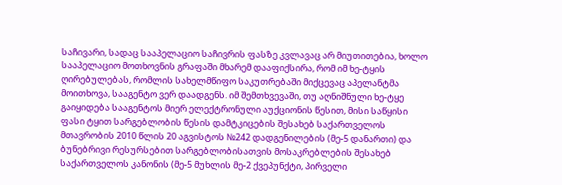საჩივარი, სადაც სააპელაციო საჩივრის ფასზე კვლავაც არ მიუთითებია, ხოლო სააპელაციო მოთხოვნის გრაფაში მხარემ დააფიქსირა, რომ იმ ხე-ტყის ღირებულებას, რომლის სახელმწიფო საკუთრებაში მიქცევაც აპელანტმა მოითხოვა, სააგენტო ვერ დაადგენს. იმ შემთხვევაში, თუ აღნიშნული ხე-ტყე გაიყიდება სააგენტოს მიერ ელექტრონული აუქციონის წესით, მისი საწყისი ფასი ტყით სარგებლობის წესის დამტკიცების შესახებ საქართველოს მთავრობის 2010 წლის 20 აგვისტოს №242 დადგენილების (მე-5 დანართი) და ბუნებრივი რესურსებით სარგებლობისათვის მოსაკრებლების შესახებ საქართველოს კანონის (მე-5 მუხლის მე-2 ქვეპუნქტი, პირველი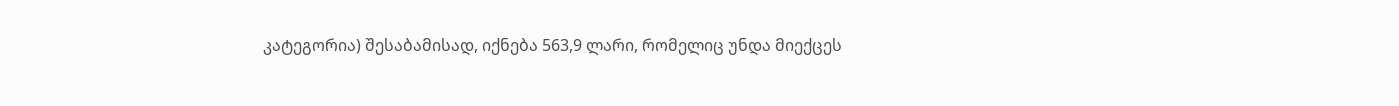კატეგორია) შესაბამისად, იქნება 563,9 ლარი, რომელიც უნდა მიექცეს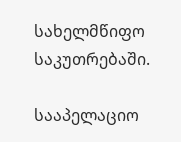სახელმწიფო საკუთრებაში.

სააპელაციო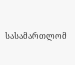სასამართლომ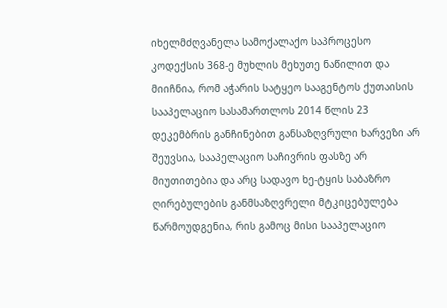იხელმძღვანელა სამოქალაქო საპროცესო კოდექსის 368-ე მუხლის მეხუთე ნაწილით და მიიჩნია, რომ აჭარის სატყეო სააგენტოს ქუთაისის სააპელაციო სასამართლოს 2014 წლის 23 დეკემბრის განჩინებით განსაზღვრული ხარვეზი არ შეუვსია, სააპელაციო საჩივრის ფასზე არ მიუთითებია და არც სადავო ხე-ტყის საბაზრო ღირებულების განმსაზღვრელი მტკიცებულება წარმოუდგენია, რის გამოც მისი სააპელაციო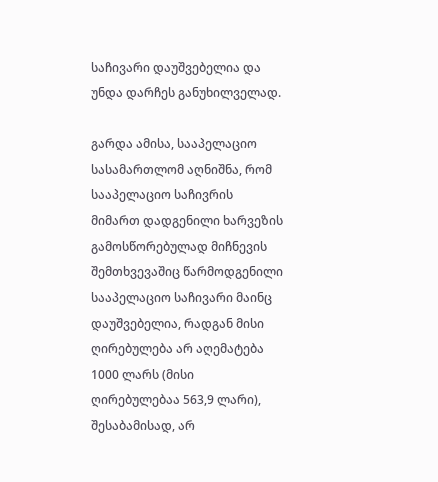საჩივარი დაუშვებელია და უნდა დარჩეს განუხილველად.

გარდა ამისა, სააპელაციო სასამართლომ აღნიშნა, რომ სააპელაციო საჩივრის მიმართ დადგენილი ხარვეზის გამოსწორებულად მიჩნევის შემთხვევაშიც წარმოდგენილი სააპელაციო საჩივარი მაინც დაუშვებელია, რადგან მისი ღირებულება არ აღემატება 1000 ლარს (მისი ღირებულებაა 563,9 ლარი), შესაბამისად, არ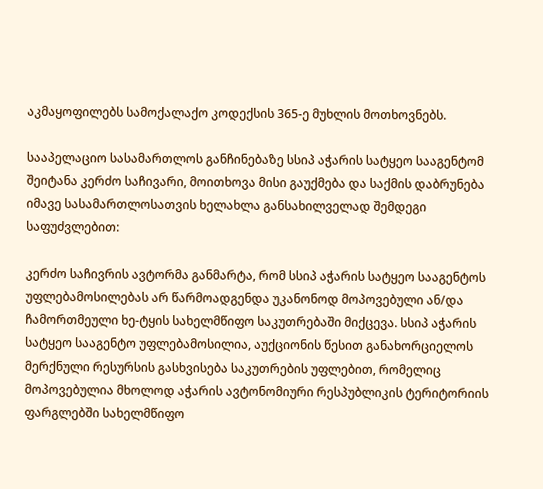აკმაყოფილებს სამოქალაქო კოდექსის 365-ე მუხლის მოთხოვნებს.

სააპელაციო სასამართლოს განჩინებაზე სსიპ აჭარის სატყეო სააგენტომ შეიტანა კერძო საჩივარი, მოითხოვა მისი გაუქმება და საქმის დაბრუნება იმავე სასამართლოსათვის ხელახლა განსახილველად შემდეგი საფუძვლებით:

კერძო საჩივრის ავტორმა განმარტა, რომ სსიპ აჭარის სატყეო სააგენტოს უფლებამოსილებას არ წარმოადგენდა უკანონოდ მოპოვებული ან/და ჩამორთმეული ხე-ტყის სახელმწიფო საკუთრებაში მიქცევა. სსიპ აჭარის სატყეო სააგენტო უფლებამოსილია, აუქციონის წესით განახორციელოს მერქნული რესურსის გასხვისება საკუთრების უფლებით, რომელიც მოპოვებულია მხოლოდ აჭარის ავტონომიური რესპუბლიკის ტერიტორიის ფარგლებში სახელმწიფო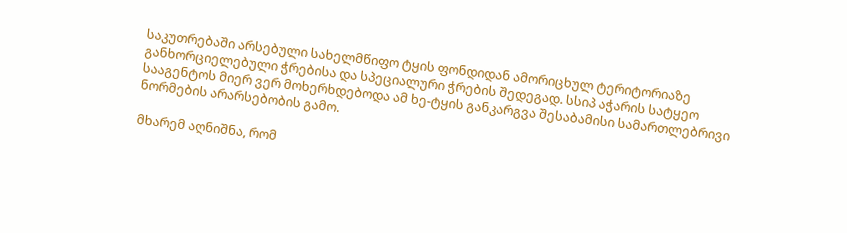საკუთრებაში არსებული სახელმწიფო ტყის ფონდიდან ამორიცხულ ტერიტორიაზე განხორციელებული ჭრებისა და სპეციალური ჭრების შედეგად. სსიპ აჭარის სატყეო სააგენტოს მიერ ვერ მოხერხდებოდა ამ ხე-ტყის განკარგვა შესაბამისი სამართლებრივი ნორმების არარსებობის გამო.

მხარემ აღნიშნა, რომ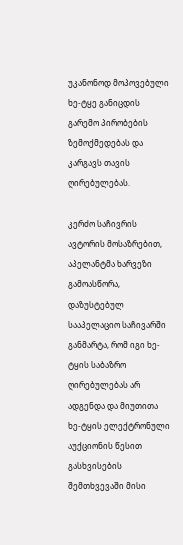უკანონოდ მოპოვებული ხე-ტყე განიცდის გარემო პირობების ზემოქმედებას და კარგავს თავის ღირებულებას.

კერძო საჩივრის ავტორის მოსაზრებით, აპელანტმა ხარვეზი გამოასწორა, დაზუსტებულ სააპელაციო საჩივარში განმარტა, რომ იგი ხე-ტყის საბაზრო ღირებულებას არ ადგენდა და მიუთითა ხე-ტყის ელექტრონული აუქციონის წესით გასხვისების შემთხვევაში მისი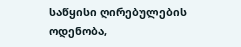საწყისი ღირებულების ოდენობა,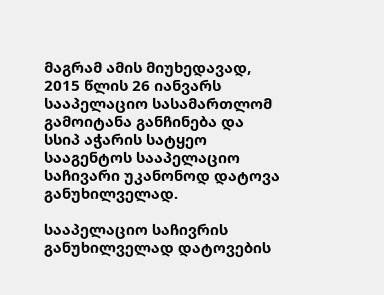მაგრამ ამის მიუხედავად, 2015 წლის 26 იანვარს სააპელაციო სასამართლომ გამოიტანა განჩინება და სსიპ აჭარის სატყეო სააგენტოს სააპელაციო საჩივარი უკანონოდ დატოვა განუხილველად.

სააპელაციო საჩივრის განუხილველად დატოვების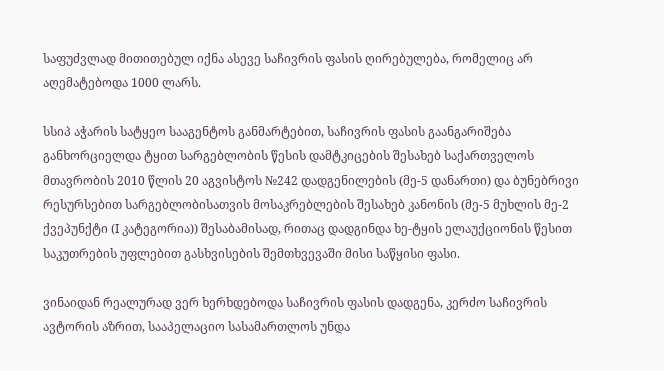საფუძვლად მითითებულ იქნა ასევე საჩივრის ფასის ღირებულება, რომელიც არ აღემატებოდა 1000 ლარს.

სსიპ აჭარის სატყეო სააგენტოს განმარტებით, საჩივრის ფასის გაანგარიშება განხორციელდა ტყით სარგებლობის წესის დამტკიცების შესახებ საქართველოს მთავრობის 2010 წლის 20 აგვისტოს №242 დადგენილების (მე-5 დანართი) და ბუნებრივი რესურსებით სარგებლობისათვის მოსაკრებლების შესახებ კანონის (მე-5 მუხლის მე-2 ქვეპუნქტი (I კატეგორია)) შესაბამისად, რითაც დადგინდა ხე-ტყის ელაუქციონის წესით საკუთრების უფლებით გასხვისების შემთხვევაში მისი საწყისი ფასი.

ვინაიდან რეალურად ვერ ხერხდებოდა საჩივრის ფასის დადგენა, კერძო საჩივრის ავტორის აზრით, სააპელაციო სასამართლოს უნდა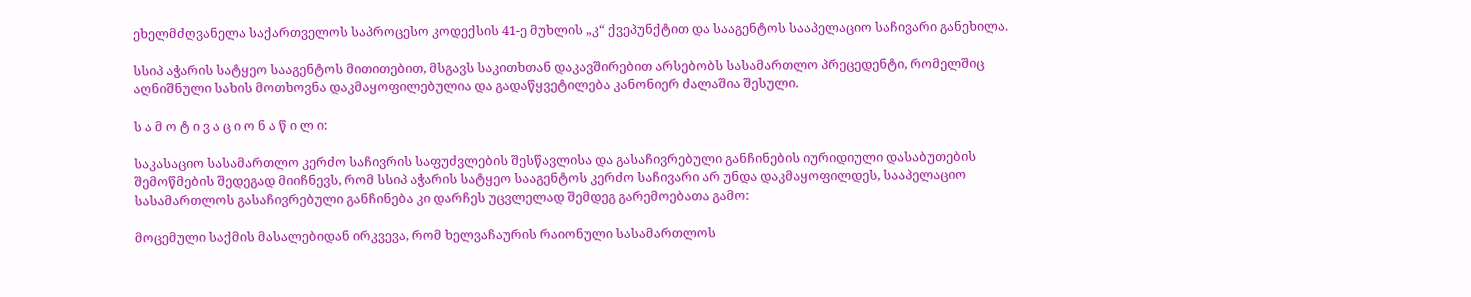ეხელმძღვანელა საქართველოს საპროცესო კოდექსის 41-ე მუხლის „კ“ ქვეპუნქტით და სააგენტოს სააპელაციო საჩივარი განეხილა.

სსიპ აჭარის სატყეო სააგენტოს მითითებით, მსგავს საკითხთან დაკავშირებით არსებობს სასამართლო პრეცედენტი, რომელშიც აღნიშნული სახის მოთხოვნა დაკმაყოფილებულია და გადაწყვეტილება კანონიერ ძალაშია შესული.

ს ა მ ო ტ ი ვ ა ც ი ო ნ ა წ ი ლ ი:

საკასაციო სასამართლო კერძო საჩივრის საფუძვლების შესწავლისა და გასაჩივრებული განჩინების იურიდიული დასაბუთების შემოწმების შედეგად მიიჩნევს, რომ სსიპ აჭარის სატყეო სააგენტოს კერძო საჩივარი არ უნდა დაკმაყოფილდეს, სააპელაციო სასამართლოს გასაჩივრებული განჩინება კი დარჩეს უცვლელად შემდეგ გარემოებათა გამო:

მოცემული საქმის მასალებიდან ირკვევა, რომ ხელვაჩაურის რაიონული სასამართლოს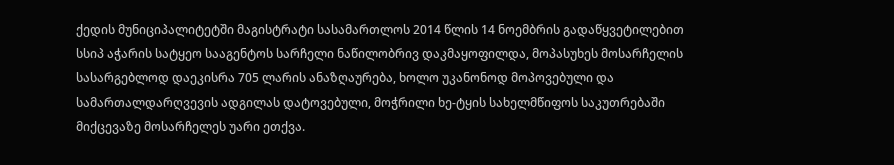ქედის მუნიციპალიტეტში მაგისტრატი სასამართლოს 2014 წლის 14 ნოემბრის გადაწყვეტილებით სსიპ აჭარის სატყეო სააგენტოს სარჩელი ნაწილობრივ დაკმაყოფილდა, მოპასუხეს მოსარჩელის სასარგებლოდ დაეკისრა 705 ლარის ანაზღაურება, ხოლო უკანონოდ მოპოვებული და სამართალდარღვევის ადგილას დატოვებული, მოჭრილი ხე-ტყის სახელმწიფოს საკუთრებაში მიქცევაზე მოსარჩელეს უარი ეთქვა.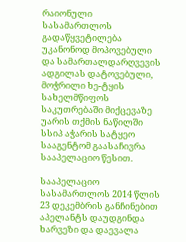რაიონული სასამართლოს გადაწყვეტილება უკანონოდ მოპოვებული და სამართალდარღვევის ადგილას დატოვებული, მოჭრილი ხე-ტყის სახელმწიფოს საკუთრებაში მიქცევაზე უარის თქმის ნაწილში სსიპ აჭარის სატყეო სააგენტომ გაასაჩივრა სააპელაციო წესით.

სააპელაციო სასამართლოს 2014 წლის 23 დეკემბრის განჩინებით აპელანტს დაუდგინდა ხარვეზი და დაევალა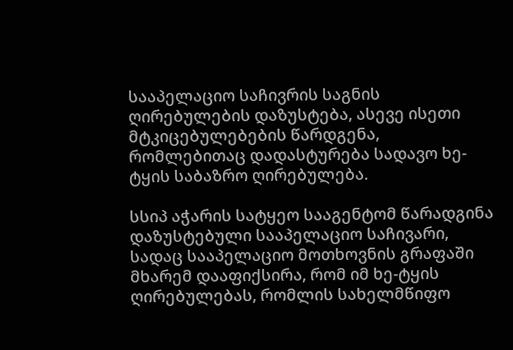სააპელაციო საჩივრის საგნის ღირებულების დაზუსტება, ასევე ისეთი მტკიცებულებების წარდგენა, რომლებითაც დადასტურება სადავო ხე-ტყის საბაზრო ღირებულება.

სსიპ აჭარის სატყეო სააგენტომ წარადგინა დაზუსტებული სააპელაციო საჩივარი, სადაც სააპელაციო მოთხოვნის გრაფაში მხარემ დააფიქსირა, რომ იმ ხე-ტყის ღირებულებას, რომლის სახელმწიფო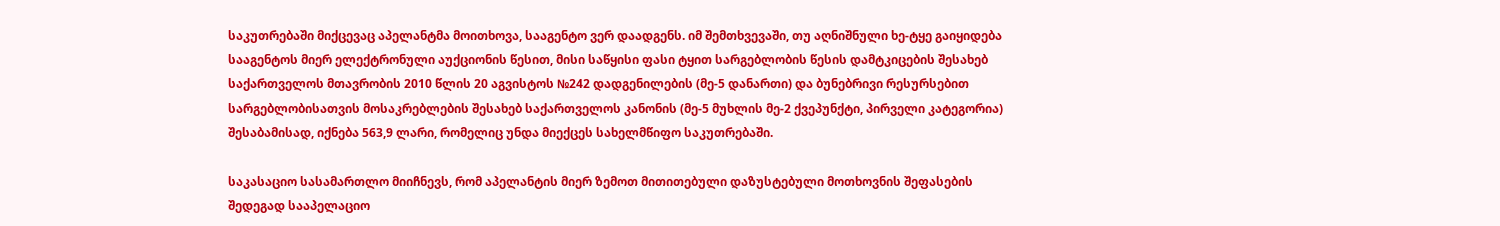საკუთრებაში მიქცევაც აპელანტმა მოითხოვა, სააგენტო ვერ დაადგენს. იმ შემთხვევაში, თუ აღნიშნული ხე-ტყე გაიყიდება სააგენტოს მიერ ელექტრონული აუქციონის წესით, მისი საწყისი ფასი ტყით სარგებლობის წესის დამტკიცების შესახებ საქართველოს მთავრობის 2010 წლის 20 აგვისტოს №242 დადგენილების (მე-5 დანართი) და ბუნებრივი რესურსებით სარგებლობისათვის მოსაკრებლების შესახებ საქართველოს კანონის (მე-5 მუხლის მე-2 ქვეპუნქტი, პირველი კატეგორია) შესაბამისად, იქნება 563,9 ლარი, რომელიც უნდა მიექცეს სახელმწიფო საკუთრებაში.

საკასაციო სასამართლო მიიჩნევს, რომ აპელანტის მიერ ზემოთ მითითებული დაზუსტებული მოთხოვნის შეფასების შედეგად სააპელაციო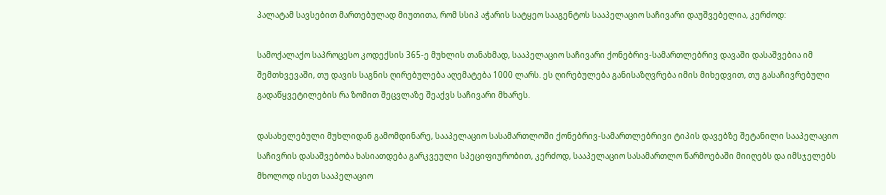პალატამ სავსებით მართებულად მიუთითა, რომ სსიპ აჭარის სატყეო სააგენტოს სააპელაციო საჩივარი დაუშვებელია, კერძოდ:

სამოქალაქო საპროცესო კოდექსის 365-ე მუხლის თანახმად, სააპელაციო საჩივარი ქონებრივ-სამართლებრივ დავაში დასაშვებია იმ შემთხვევაში, თუ დავის საგნის ღირებულება აღემატება 1000 ლარს. ეს ღირებულება განისაზღვრება იმის მიხედვით, თუ გასაჩივრებული გადაწყვეტილების რა ზომით შეცვლაზე შეაქვს საჩივარი მხარეს.

დასახელებული მუხლიდან გამომდინარე, სააპელაციო სასამართლოში ქონებრივ-სამართლებრივი ტიპის დავებზე შეტანილი სააპელაციო საჩივრის დასაშვებობა ხასიათდება გარკვეული სპეციფიურობით, კერძოდ, სააპელაციო სასამართლო წარმოებაში მიიღებს და იმსჯელებს მხოლოდ ისეთ სააპელაციო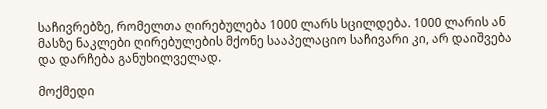საჩივრებზე, რომელთა ღირებულება 1000 ლარს სცილდება. 1000 ლარის ან მასზე ნაკლები ღირებულების მქონე სააპელაციო საჩივარი კი, არ დაიშვება და დარჩება განუხილველად.

მოქმედი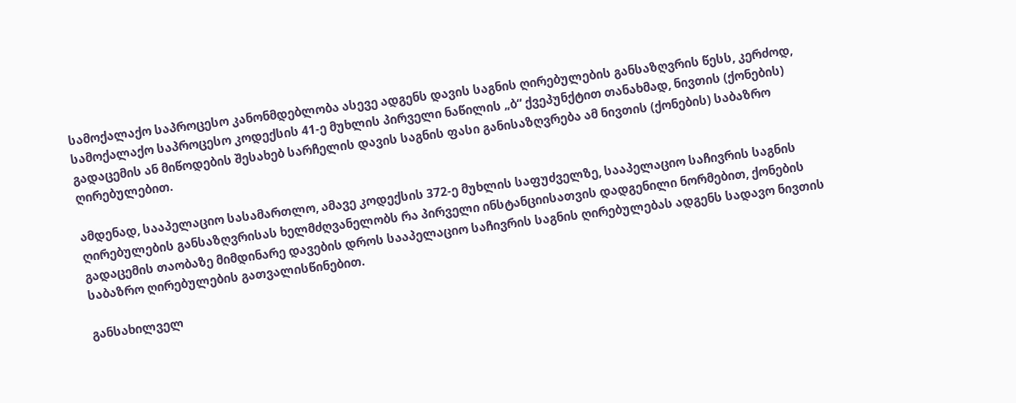სამოქალაქო საპროცესო კანონმდებლობა ასევე ადგენს დავის საგნის ღირებულების განსაზღვრის წესს, კერძოდ, სამოქალაქო საპროცესო კოდექსის 41-ე მუხლის პირველი ნაწილის „ბ“ ქვეპუნქტით თანახმად, ნივთის (ქონების) გადაცემის ან მიწოდების შესახებ სარჩელის დავის საგნის ფასი განისაზღვრება ამ ნივთის (ქონების) საბაზრო ღირებულებით.

ამდენად, სააპელაციო სასამართლო, ამავე კოდექსის 372-ე მუხლის საფუძველზე, სააპელაციო საჩივრის საგნის ღირებულების განსაზღვრისას ხელმძღვანელობს რა პირველი ინსტანციისათვის დადგენილი ნორმებით, ქონების გადაცემის თაობაზე მიმდინარე დავების დროს სააპელაციო საჩივრის საგნის ღირებულებას ადგენს სადავო ნივთის საბაზრო ღირებულების გათვალისწინებით.

განსახილველ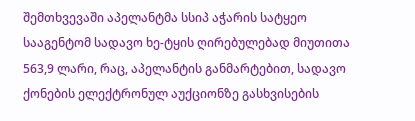შემთხვევაში აპელანტმა სსიპ აჭარის სატყეო სააგენტომ სადავო ხე-ტყის ღირებულებად მიუთითა 563,9 ლარი, რაც, აპელანტის განმარტებით, სადავო ქონების ელექტრონულ აუქციონზე გასხვისების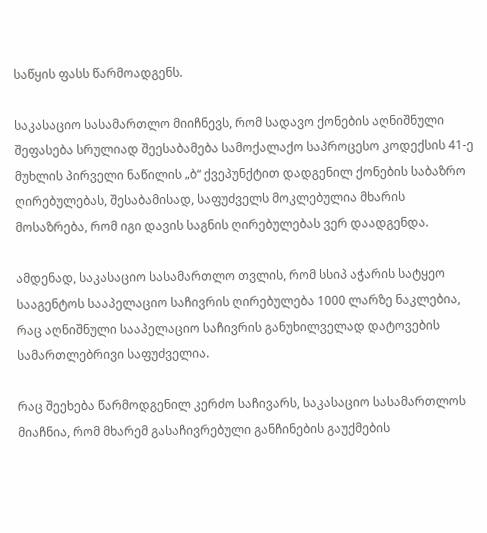საწყის ფასს წარმოადგენს.

საკასაციო სასამართლო მიიჩნევს, რომ სადავო ქონების აღნიშნული შეფასება სრულიად შეესაბამება სამოქალაქო საპროცესო კოდექსის 41-ე მუხლის პირველი ნაწილის „ბ“ ქვეპუნქტით დადგენილ ქონების საბაზრო ღირებულებას, შესაბამისად, საფუძველს მოკლებულია მხარის მოსაზრება, რომ იგი დავის საგნის ღირებულებას ვერ დაადგენდა.

ამდენად, საკასაციო სასამართლო თვლის, რომ სსიპ აჭარის სატყეო სააგენტოს სააპელაციო საჩივრის ღირებულება 1000 ლარზე ნაკლებია, რაც აღნიშნული სააპელაციო საჩივრის განუხილველად დატოვების სამართლებრივი საფუძველია.

რაც შეეხება წარმოდგენილ კერძო საჩივარს, საკასაციო სასამართლოს მიაჩნია, რომ მხარემ გასაჩივრებული განჩინების გაუქმების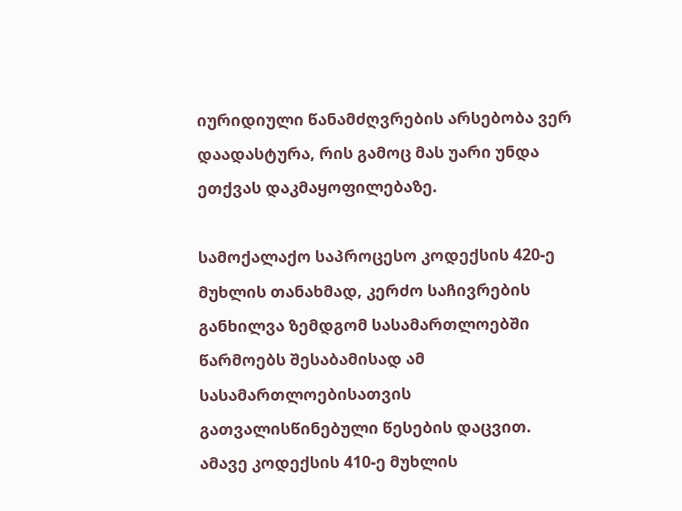იურიდიული წანამძღვრების არსებობა ვერ დაადასტურა, რის გამოც მას უარი უნდა ეთქვას დაკმაყოფილებაზე.

სამოქალაქო საპროცესო კოდექსის 420-ე მუხლის თანახმად, კერძო საჩივრების განხილვა ზემდგომ სასამართლოებში წარმოებს შესაბამისად ამ სასამართლოებისათვის გათვალისწინებული წესების დაცვით. ამავე კოდექსის 410-ე მუხლის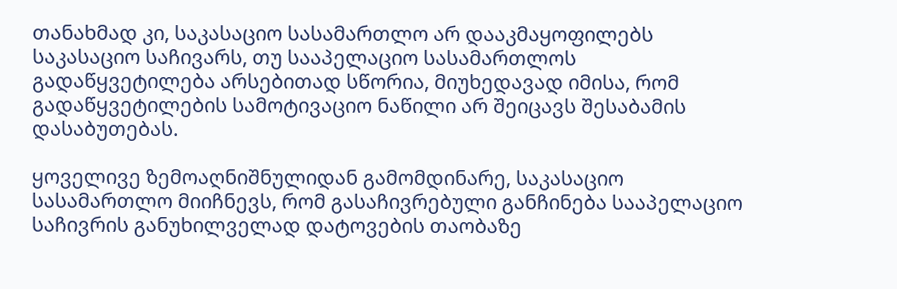თანახმად კი, საკასაციო სასამართლო არ დააკმაყოფილებს საკასაციო საჩივარს, თუ სააპელაციო სასამართლოს გადაწყვეტილება არსებითად სწორია, მიუხედავად იმისა, რომ გადაწყვეტილების სამოტივაციო ნაწილი არ შეიცავს შესაბამის დასაბუთებას.

ყოველივე ზემოაღნიშნულიდან გამომდინარე, საკასაციო სასამართლო მიიჩნევს, რომ გასაჩივრებული განჩინება სააპელაციო საჩივრის განუხილველად დატოვების თაობაზე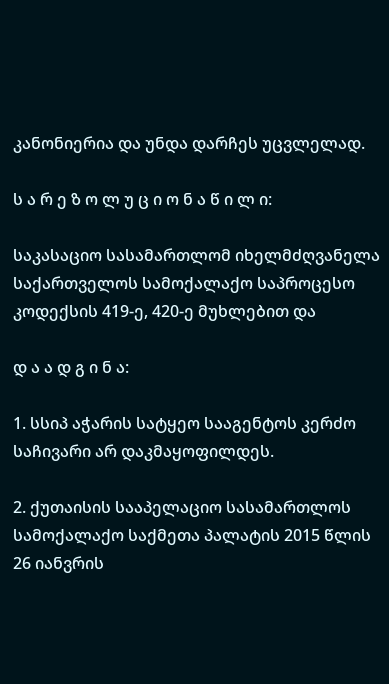კანონიერია და უნდა დარჩეს უცვლელად.

ს ა რ ე ზ ო ლ უ ც ი ო ნ ა წ ი ლ ი:

საკასაციო სასამართლომ იხელმძღვანელა საქართველოს სამოქალაქო საპროცესო კოდექსის 419-ე, 420-ე მუხლებით და

დ ა ა დ გ ი ნ ა:

1. სსიპ აჭარის სატყეო სააგენტოს კერძო საჩივარი არ დაკმაყოფილდეს.

2. ქუთაისის სააპელაციო სასამართლოს სამოქალაქო საქმეთა პალატის 2015 წლის 26 იანვრის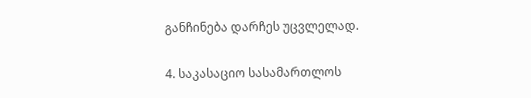განჩინება დარჩეს უცვლელად.

4. საკასაციო სასამართლოს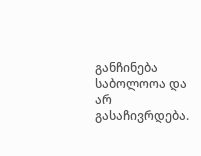განჩინება საბოლოოა და არ გასაჩივრდება.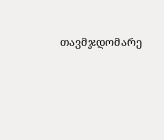თავმჯდომარე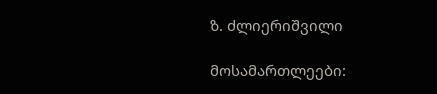ზ. ძლიერიშვილი

მოსამართლეები: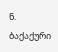ნ. ბაქაქური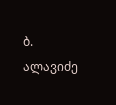ბ. ალავიძე